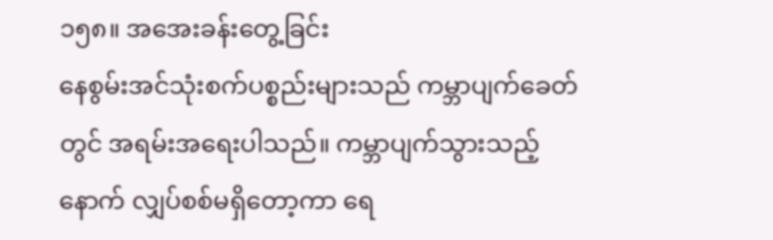၁၅၈။ အအေးခန်းတွေ့ခြင်း
နေစွမ်းအင်သုံးစက်ပစ္စည်းများသည် ကမ္ဘာပျက်ခေတ်တွင် အရမ်းအရေးပါသည်။ ကမ္ဘာပျက်သွားသည့်နောက် လျှပ်စစ်မရှိတော့ကာ ရေ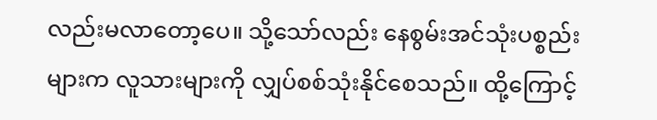လည်းမလာတော့ပေ။ သို့သော်လည်း နေစွမ်းအင်သုံးပစ္စည်းများက လူသားများကို လျှပ်စစ်သုံးနိုင်စေသည်။ ထို့ကြောင့်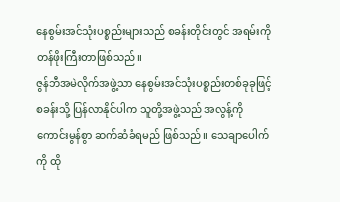နေစွမ်းအင်သုံးပစ္စည်းများသည် စခန်းတိုင်းတွင် အရမ်းကို တန်ဖိုးကြီးတာဖြစ်သည်။
ဇွန်ဘီအမဲလိုက်အဖွဲ့သာ နေစွမ်းအင်သုံးပစ္စည်းတစ်ခုခုဖြင့် စခန်းသို့ ပြန်လာနိုင်ပါက သူတို့အဖွဲ့သည် အလွန့်ကို ကောင်းမွန်စွာ ဆက်ဆံခံရမည် ဖြစ်သည်။ သေချာပေါက်ကို ထို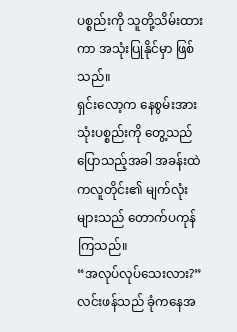ပစ္စည်းကို သူတို့သိမ်းထားကာ အသုံးပြုနိုင်မှာ ဖြစ်သည်။
ရှင်းလော့က နေစွမ်းအားသုံးပစ္စည်းကို တွေ့သည်ပြောသည့်အခါ အခန်းထဲကလူတိုင်း၏ မျက်လုံးများသည် တောက်ပကုန်ကြသည်။
“အလုပ်လုပ်သေးလား?” လင်းဖန်သည် ခုံကနေအ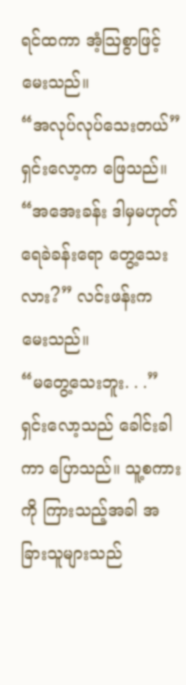ရင်ထကာ အံ့သြစွာဖြင့် မေးသည်။
“အလုပ်လုပ်သေးတယ်” ရှင်းလော့က ဖြေသည်။
“အအေးခန်း ဒါမှမဟုတ် ရေခဲခန်းရော တွေ့သေးလား?” လင်းဖန်းက မေးသည်။
“မတွေ့သေးဘူး. . .” ရှင်းလော့သည် ခေါင်းခါကာ ပြောသည်။ သူ့စကားကို ကြားသည့်အခါ အခြားသူများသည်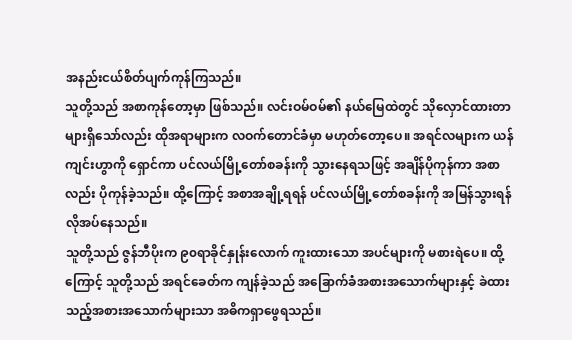အနည်းငယ်စိတ်ပျက်ကုန်ကြသည်။
သူတို့သည် အစာကုန်တော့မှာ ဖြစ်သည်။ လင်းဝမ်ဝမ်၏ နယ်မြေထဲတွင် သိုလှောင်ထားတာများရှိသော်လည်း ထိုအရာများက လဝက်တောင်ခံမှာ မဟုတ်တော့ပေ။ အရင်လများက ယန်ကျင်းဟွာကို ရှောင်ကာ ပင်လယ်မြို့တော်စခန်းကို သွားနေရသဖြင့် အချိန်ပိုကုန်ကာ အစာလည်း ပိုကုန်ခဲ့သည်။ ထို့ကြောင့် အစာအချို့ရရန် ပင်လယ်မြို့တော်စခန်းကို အမြန်သွားရန် လိုအပ်နေသည်။
သူတို့သည် ဇွန်ဘီပိုးက ၉၀ရာခိုင်နှုန်းလောက် ကူးထားသော အပင်များကို မစားရဲပေ။ ထို့ကြောင့် သူတို့သည် အရင်ခေတ်က ကျန်ခဲ့သည် အခြောက်ခံအစားအသောက်များနှင့် ခဲထားသည့်အစားအသောက်များသာ အဓိကရှာဖွေရသည်။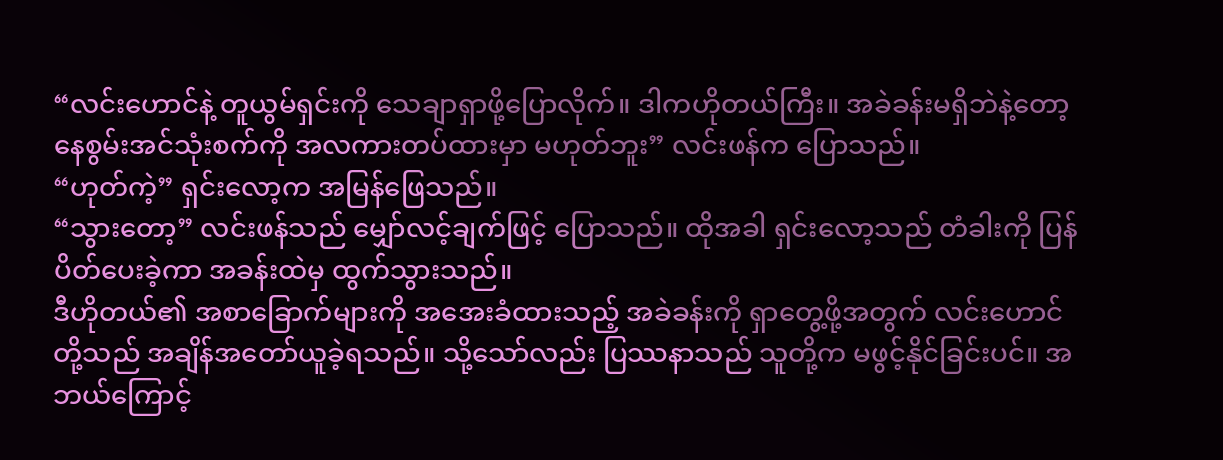“လင်းဟောင်နဲ့ တူယွမ်ရှင်းကို သေချာရှာဖို့ပြောလိုက်။ ဒါကဟိုတယ်ကြီး။ အခဲခန်းမရှိဘဲနဲ့တော့ နေစွမ်းအင်သုံးစက်ကို အလကားတပ်ထားမှာ မဟုတ်ဘူး” လင်းဖန်က ပြောသည်။
“ဟုတ်ကဲ့” ရှင်းလော့က အမြန်ဖြေသည်။
“သွားတော့” လင်းဖန်သည် မျှော်လင့်ချက်ဖြင့် ပြောသည်။ ထိုအခါ ရှင်းလော့သည် တံခါးကို ပြန်ပိတ်ပေးခဲ့ကာ အခန်းထဲမှ ထွက်သွားသည်။
ဒီဟိုတယ်၏ အစာခြောက်များကို အအေးခံထားသည့် အခဲခန်းကို ရှာတွေ့ဖို့အတွက် လင်းဟောင်တို့သည် အချိန်အတော်ယူခဲ့ရသည်။ သို့သော်လည်း ပြဿနာသည် သူတို့က မဖွင့်နိုင်ခြင်းပင်။ အဘယ်ကြောင့်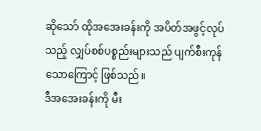ဆိုသော် ထိုအအေးခန်းကို အပိတ်အဖွင့်လုပ်သည့် လျှပ်စစ်ပစ္စည်းများသည် ပျက်စီးကုန်သောကြောင့် ဖြစ်သည်။
ဒီအအေးခန်းကို မီး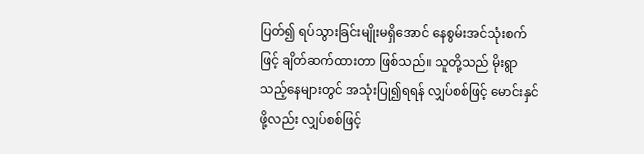ပြတ်၍ ရပ်သွားခြင်းမျိုးမရှိအောင် နေစွမ်းအင်သုံးစက်ဖြင့် ချိတ်ဆက်ထားတာ ဖြစ်သည်။ သူတို့သည် မိုးရွာသည့်နေများတွင် အသုံးပြု၍ရရန် လျှပ်စစ်ဖြင့် မောင်းနှင်ဖို့လည်း လျှပ်စစ်ဖြင့်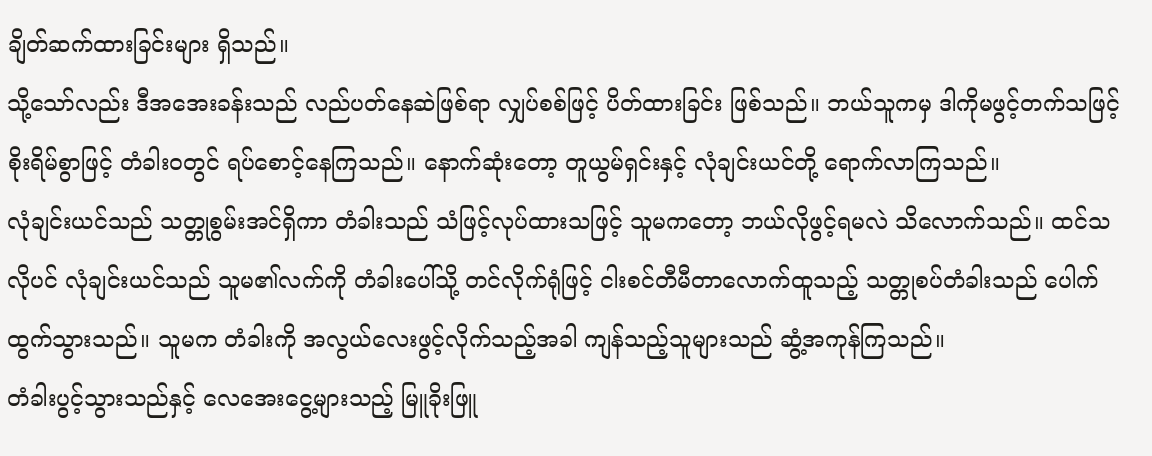ချိတ်ဆက်ထားခြင်းများ ရှိသည်။
သို့သော်လည်း ဒီအအေးခန်းသည် လည်ပတ်နေဆဲဖြစ်ရာ လျှပ်စစ်ဖြင့် ပိတ်ထားခြင်း ဖြစ်သည်။ ဘယ်သူကမှ ဒါကိုမဖွင့်တက်သဖြင့် စိုးရိမ်စွာဖြင့် တံခါးဝတွင် ရပ်စောင့်နေကြသည်။ နောက်ဆုံးတော့ တူယွမ်ရှင်းနှင့် လုံချင်းယင်တို့ ရောက်လာကြသည်။
လုံချင်းယင်သည် သတ္တုစွမ်းအင်ရှိကာ တံခါးသည် သံဖြင့်လုပ်ထားသဖြင့် သူမကတော့ ဘယ်လိုဖွင့်ရမလဲ သိလောက်သည်။ ထင်သလိုပင် လုံချင်းယင်သည် သူမ၏လက်ကို တံခါးပေါ်သို့ တင်လိုက်ရုံဖြင့် ငါးစင်တီမီတာလောက်ထူသည့် သတ္တုစပ်တံခါးသည် ပေါက်ထွက်သွားသည်။ သူမက တံခါးကို အလွယ်လေးဖွင့်လိုက်သည့်အခါ ကျန်သည့်သူများသည် ဆွံ့အကုန်ကြသည်။
တံခါးပွင့်သွားသည်နှင့် လေအေးငွေ့များသည့် မြူခိုးဖြူ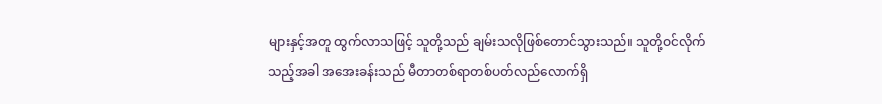များနှင့်အတူ ထွက်လာသဖြင့် သူတို့သည် ချမ်းသလိုဖြစ်တောင်သွားသည်။ သူတို့ဝင်လိုက်သည့်အခါ အအေးခန်းသည် မီတာတစ်ရာတစ်ပတ်လည်လောက်ရှိ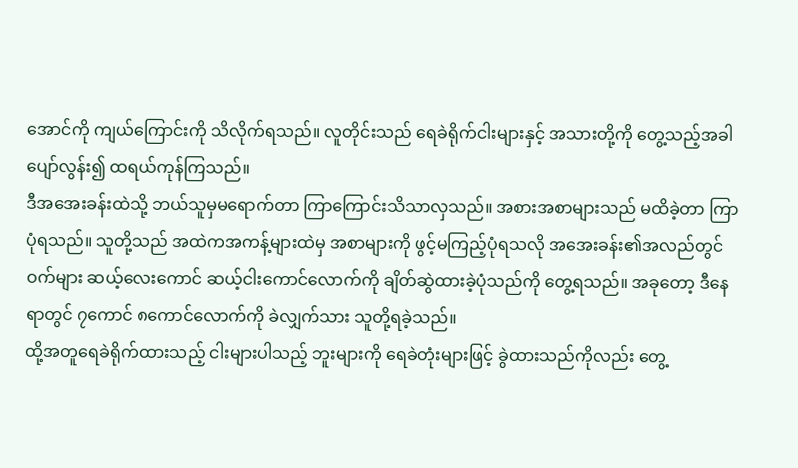အောင်ကို ကျယ်ကြောင်းကို သိလိုက်ရသည်။ လူတိုင်းသည် ရေခဲရိုက်ငါးများနှင့် အသားတို့ကို တွေ့သည့်အခါ ပျော်လွန်း၍ ထရယ်ကုန်ကြသည်။
ဒီအအေးခန်းထဲသို့ ဘယ်သူမှမရောက်တာ ကြာကြောင်းသိသာလှသည်။ အစားအစာများသည် မထိခဲ့တာ ကြာပုံရသည်။ သူတို့သည် အထဲကအကန့်များထဲမှ အစာများကို ဖွင့်မကြည့်ပုံရသလို အအေးခန်း၏အလည်တွင် ဝက်များ ဆယ့်လေးကောင် ဆယ့်ငါးကောင်လောက်ကို ချိတ်ဆွဲထားခဲ့ပုံသည်ကို တွေ့ရသည်။ အခုတော့ ဒီနေရာတွင် ၇ကောင် ၈ကောင်လောက်ကို ခဲလျှက်သား သူတို့ရခဲ့သည်။
ထို့အတူရေခဲရိုက်ထားသည့် ငါးများပါသည့် ဘူးများကို ရေခဲတုံးများဖြင့် ခွဲထားသည်ကိုလည်း တွေ့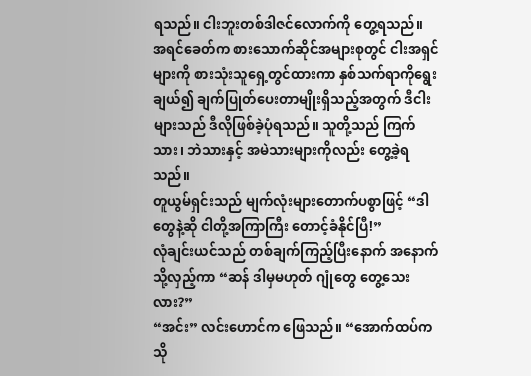ရသည်။ ငါးဘူးတစ်ဒါဇင်လောက်ကို တွေ့ရသည်။ အရင်ခေတ်က စားသောက်ဆိုင်အများစုတွင် ငါးအရှင်များကို စားသုံးသူရှေ့တွင်ထားကာ နှစ်သက်ရာကိုရွေးချယ်၍ ချက်ပြုတ်ပေးတာမျိုးရှိသည့်အတွက် ဒီငါးများသည် ဒီလိုဖြစ်ခဲ့ပုံရသည်။ သူတို့သည် ကြက်သား၊ ဘဲသားနှင့် အမဲသားများကိုလည်း တွေ့ခဲ့ရသည်။
တူယွမ်ရှင်းသည် မျက်လုံးများတောက်ပစွာဖြင့် “ဒါတွေနဲ့ဆို ငါတို့အကြာကြီး တောင့်ခံနိုင်ပြီ!”
လုံချင်းယင်သည် တစ်ချက်ကြည့်ပြီးနောက် အနောက်သို့လှည့်ကာ “ဆန် ဒါမှမဟုတ် ဂျုံတွေ တွေ့သေးလား?”
“အင်း” လင်းဟောင်က ဖြေသည်။ “အောက်ထပ်က သို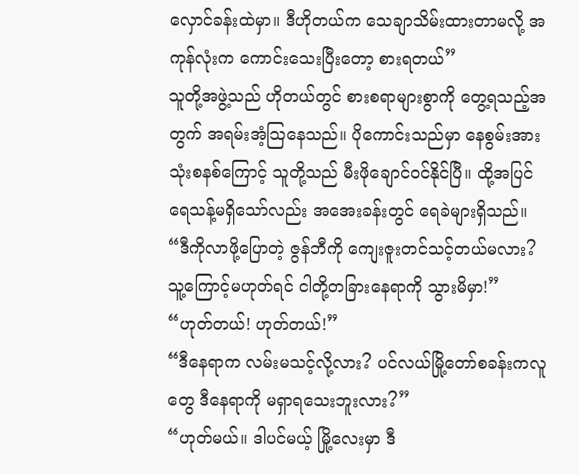လှောင်ခန်းထဲမှာ။ ဒီဟိုတယ်က သေချာသိမ်းထားတာမလို့ အကုန်လုံးက ကောင်းသေးပြီးတော့ စားရတယ်”
သူတို့အဖွဲ့သည် ဟိုတယ်တွင် စားစရာများစွာကို တွေ့ရသည့်အတွက် အရမ်းအံ့သြနေသည်။ ပိုကောင်းသည်မှာ နေစွမ်းအားသုံးစနစ်ကြောင့် သူတို့သည် မီးဖိုချောင်ဝင်နိုင်ပြီ။ ထို့အပြင် ရေသန့်မရှိသော်လည်း အအေးခန်းတွင် ရေခဲများရှိသည်။
“ဒီကိုလာဖို့ပြောတဲ့ ဇွန်ဘီကို ကျေးဇူးတင်သင့်တယ်မလား? သူ့ကြောင့်မဟုတ်ရင် ငါတို့တခြားနေရာကို သွားမိမှာ!”
“ဟုတ်တယ်! ဟုတ်တယ်!”
“ဒီနေရာက လမ်းမသင့်လို့လား? ပင်လယ်မြို့တော်စခန်းကလူတွေ ဒီနေရာကို မရှာရသေးဘူးလား?”
“ဟုတ်မယ်။ ဒါပင်မယ့် မြို့လေးမှာ ဒီ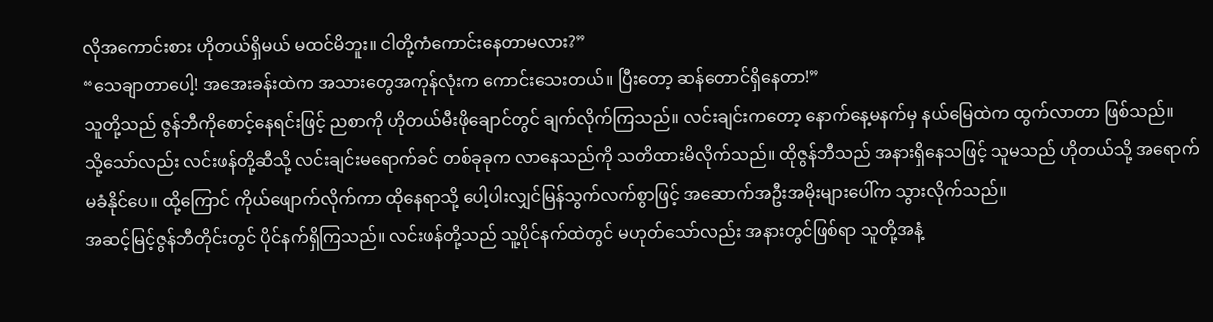လိုအကောင်းစား ဟိုတယ်ရှိမယ် မထင်မိဘူး။ ငါတို့ကံကောင်းနေတာမလား?”
“သေချာတာပေါ့! အအေးခန်းထဲက အသားတွေအကုန်လုံးက ကောင်းသေးတယ်။ ပြီးတော့ ဆန်တောင်ရှိနေတာ!”
သူတို့သည် ဇွန်ဘီကိုစောင့်နေရင်းဖြင့် ညစာကို ဟိုတယ်မီးဖိုချောင်တွင် ချက်လိုက်ကြသည်။ လင်းချင်းကတော့ နောက်နေ့မနက်မှ နယ်မြေထဲက ထွက်လာတာ ဖြစ်သည်။
သို့သော်လည်း လင်းဖန်တို့ဆီသို့ လင်းချင်းမရောက်ခင် တစ်ခုခုက လာနေသည်ကို သတိထားမိလိုက်သည်။ ထိုဇွန်ဘီသည် အနားရှိနေသဖြင့် သူမသည် ဟိုတယ်သို့ အရောက်မခံနိုင်ပေ။ ထို့ကြောင် ကိုယ်ဖျောက်လိုက်ကာ ထိုနေရာသို့ ပေါ့ပါးလျှင်မြန်သွက်လက်စွာဖြင့် အဆောက်အဦးအမိုးများပေါ်က သွားလိုက်သည်။
အဆင့်မြင့်ဇွန်ဘီတိုင်းတွင် ပိုင်နက်ရှိကြသည်။ လင်းဖန်တို့သည် သူ့ပိုင်နက်ထဲတွင် မဟုတ်သော်လည်း အနားတွင်ဖြစ်ရာ သူတို့အနံ့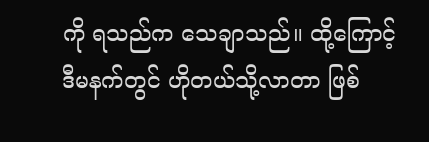ကို ရသည်က သေချာသည်။ ထို့ကြောင့် ဒီမနက်တွင် ဟိုတယ်သို့လာတာ ဖြစ်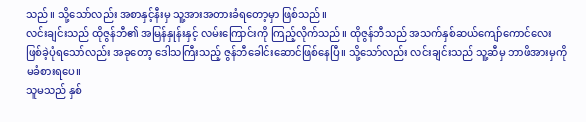သည်။ သို့သော်လည်း အစာနှင့်နီးမှ သူ့အားအတားခံရတော့မှာ ဖြစ်သည်။
လင်းချင်းသည် ထိုဇွန်ဘီ၏ အမြန်နှုန်းနှင့် လမ်းကြောင်းကို ကြည့်လိုက်သည်။ ထိုဇွန်ဘီသည် အသက်နှစ်ဆယ်ကျော်ကောင်လေး ဖြစ်ခဲ့ပုံရသော်လည်း အခုတော့ ဒေါသကြီးသည့် ဇွန်ဘီခေါင်းဆောင်ဖြစ်နေပြီ။ သို့သော်လည်း လင်းချင်းသည် သူ့ဆီမှ ဘာဖိအားမှကို မခံစားရပေ။
သူမသည် နှစ်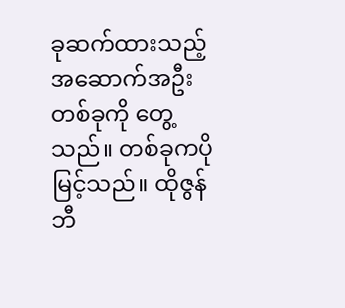ခုဆက်ထားသည့် အဆောက်အဦးတစ်ခုကို တွေ့သည်။ တစ်ခုကပိုမြင့်သည်။ ထိုဇွန်ဘီ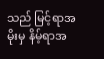သည် မြင့်ရာအမိုးမှ နိမ့်ရာအ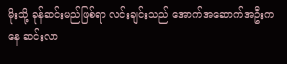မိုးသို့ ခုန်ဆင်းမည်ဖြစ်ရာ လင်းချင်းသည် အောက်အဆောက်အဦးကနေ ဆင်းလာ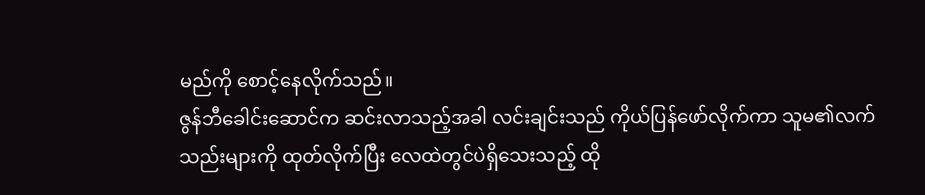မည်ကို စောင့်နေလိုက်သည်။
ဇွန်ဘီခေါင်းဆောင်က ဆင်းလာသည့်အခါ လင်းချင်းသည် ကိုယ်ပြန်ဖော်လိုက်ကာ သူမ၏လက်သည်းများကို ထုတ်လိုက်ပြီး လေထဲတွင်ပဲရှိသေးသည့် ထို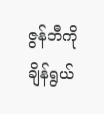ဇွန်ဘီကို ချိန်ရွယ်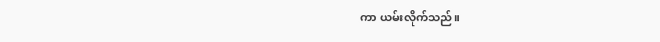ကာ ယမ်းလိုက်သည်။